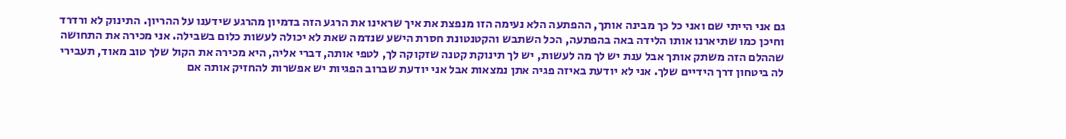גם אני הייתי שם ואני כל כך מבינה אותך, ההפתעה הלא נעימה הזו מנפצת את איך שראינו את הרגע הזה בדמיון מהרגע שידענו על ההריון. התינוק לא ורדרד וחיכן כמו שתיארנו אותו הלידה באה בהפתעה, הכל השתבש והקטנטונת חסרת הישע שנדמה שאת לא יכולה לעשות כלום בשבילה. אני מכירה את התחושה שההלם הזה משתק אותך אבל ענת יש לך מה לעשות, יש לך תינוקת קטנה שזקוקה לך, לטפי אותה, דברי אליה, היא מכירה את הקול שלך טוב מאוד, תעבירי לה ביטחון דרך הידיים שלך. אני לא יודעת באיזה פגיה אתן נמצאות אבל אני יודעת שברוב הפגיות יש אפשרות להחזיק אותה אם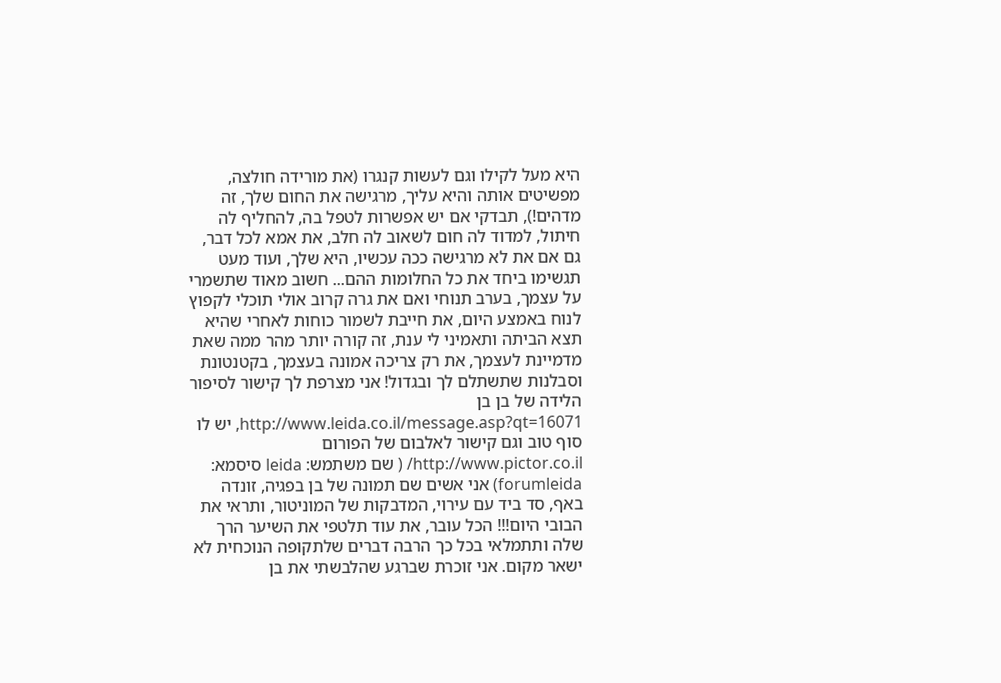היא מעל לקילו וגם לעשות קנגרו (את מורידה חולצה, מפשיטים אותה והיא עליך, מרגישה את החום שלך, זה מדהים!), תבדקי אם יש אפשרות לטפל בה, להחליף לה חיתול, למדוד לה חום לשאוב לה חלב, את אמא לכל דבר, גם אם את לא מרגישה ככה עכשיו, היא שלך, ועוד מעט תגשימו ביחד את כל החלומות ההם... חשוב מאוד שתשמרי על עצמך, בערב תנוחי ואם את גרה קרוב אולי תוכלי לקפוץ לנוח באמצע היום, את חייבת לשמור כוחות לאחרי שהיא תצא הביתה ותאמיני לי ענת, זה קורה יותר מהר ממה שאת מדמיינת לעצמך, את רק צריכה אמונה בעצמך, בקטנטונת וסבלנות שתשתלם לך ובגדול! אני מצרפת לך קישור לסיפור הלידה של בן בן http://www.leida.co.il/message.asp?qt=16071, יש לו סוף טוב וגם קישור לאלבום של הפורום http://www.pictor.co.il/ ( שם משתמש: leida סיסמא: forumleida) אני אשים שם תמונה של בן בפגיה, זונדה באף, סד ביד עם עירוי, המדבקות של המוניטור, ותראי את הבובי היום!!! הכל עובר, את עוד תלטפי את השיער הרך שלה ותתמלאי בכל כך הרבה דברים שלתקופה הנוכחית לא ישאר מקום. אני זוכרת שברגע שהלבשתי את בן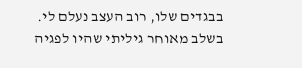בבגדים שלו, רוב העצב נעלם לי. בשלב מאוחר גיליתי שהיו לפגיה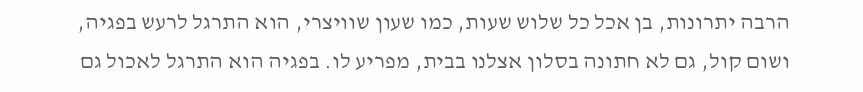הרבה יתרונות, בן אכל כל שלוש שעות, כמו שעון שוויצרי, הוא התרגל לרעש בפגיה, ושום קול, גם לא חתונה בסלון אצלנו בבית, מפריע לו. בפגיה הוא התרגל לאכול גם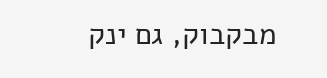מבקבוק, גם ינק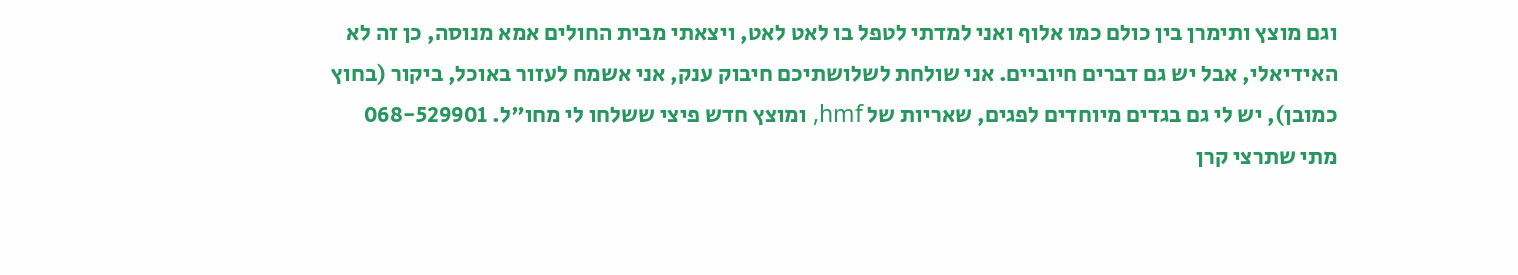וגם מוצץ ותימרן בין כולם כמו אלוף ואני למדתי לטפל בו לאט לאט, ויצאתי מבית החולים אמא מנוסה, כן זה לא האידיאלי, אבל יש גם דברים חיוביים. אני שולחת לשלושתיכם חיבוק ענק, אני אשמח לעזור באוכל, ביקור (בחוץ כמובן), יש לי גם בגדים מיוחדים לפגים, שאריות של hmf, ומוצץ חדש פיצי ששלחו לי מחו"ל. 068-529901 מתי שתרצי קרן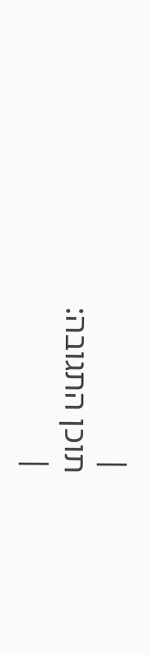|
תוכן התגובה:
|